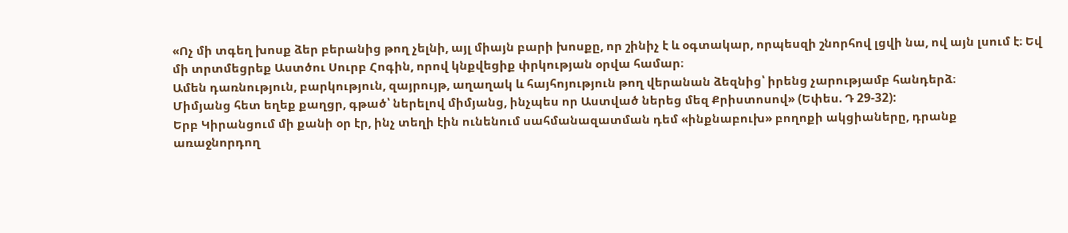«Ոչ մի տգեղ խոսք ձեր բերանից թող չելնի, այլ միայն բարի խոսքը, որ շինիչ է և օգտակար, որպեսզի շնորհով լցվի նա, ով այն լսում է։ Եվ մի տրտմեցրեք Աստծու Սուրբ Հոգին, որով կնքվեցիք փրկության օրվա համար։
Ամեն դառնություն, բարկություն, զայրույթ, աղաղակ և հայհոյություն թող վերանան ձեզնից՝ իրենց չարությամբ հանդերձ։
Միմյանց հետ եղեք քաղցր, գթած՝ ներելով միմյանց, ինչպես որ Աստված ներեց մեզ Քրիստոսով» (Եփես. Դ 29-32):
Երբ Կիրանցում մի քանի օր էր, ինչ տեղի էին ունենում սահմանազատման դեմ «ինքնաբուխ» բողոքի ակցիաները, դրանք առաջնորդող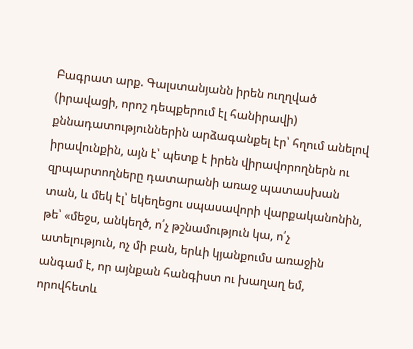Բագրատ արք. Գալստանյանն իրեն ուղղված (իրավացի, որոշ դեպքերում էլ հանիրավի) քննադատություններին արձագանքել էր՝ հղում անելով իրավունքին, այն է՝ պետք է իրեն վիրավորողներն ու զրպարտողները դատարանի առաջ պատասխան տան, և մեկ էլ՝ եկեղեցու սպասավորի վարքականոնին, թե՝ «մեջս, անկեղծ, ո՛չ թշնամություն կա, ո՛չ ատելություն, ոչ մի բան, երևի կյանքումս առաջին անգամ է, որ այնքան հանգիստ ու խաղաղ եմ, որովհետև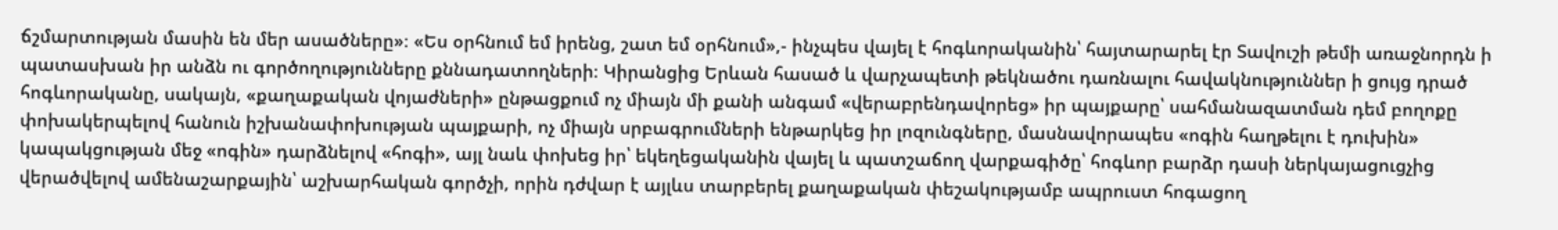ճշմարտության մասին են մեր ասածները»։ «Ես օրհնում եմ իրենց, շատ եմ օրհնում»,- ինչպես վայել է հոգևորականին՝ հայտարարել էր Տավուշի թեմի առաջնորդն ի պատասխան իր անձն ու գործողությունները քննադատողների։ Կիրանցից Երևան հասած և վարչապետի թեկնածու դառնալու հավակնություններ ի ցույց դրած հոգևորականը, սակայն, «քաղաքական վոյաժների» ընթացքում ոչ միայն մի քանի անգամ «վերաբրենդավորեց» իր պայքարը՝ սահմանազատման դեմ բողոքը փոխակերպելով հանուն իշխանափոխության պայքարի, ոչ միայն սրբագրումների ենթարկեց իր լոզունգները, մասնավորապես «ոգին հաղթելու է դուխին» կապակցության մեջ «ոգին» դարձնելով «հոգի», այլ նաև փոխեց իր՝ եկեղեցականին վայել և պատշաճող վարքագիծը՝ հոգևոր բարձր դասի ներկայացուցչից վերածվելով ամենաշարքային՝ աշխարհական գործչի, որին դժվար է այլևս տարբերել քաղաքական փեշակությամբ ապրուստ հոգացող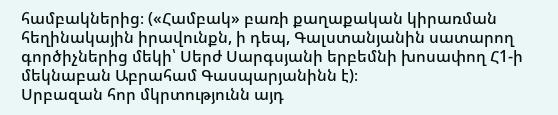համբակներից։ («Համբակ» բառի քաղաքական կիրառման հեղինակային իրավունքն, ի դեպ, Գալստանյանին սատարող գործիչներից մեկի՝ Սերժ Սարգսյանի երբեմնի խոսափող Հ1-ի մեկնաբան Աբրահամ Գասպարյանինն է)։
Սրբազան հոր մկրտությունն այդ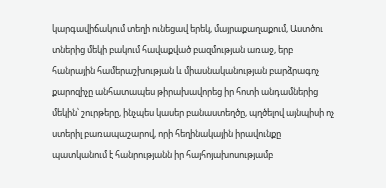կարգավիճակում տեղի ունեցավ երեկ, մայրաքաղաքում, Աստծու տներից մեկի բակում հավաքված բազմության առաջ, երբ հանրային համերաշխության և միասնականության բարձրագոչ քարոզիչը անհատապես թիրախավորեց իր հոտի անդամներից մեկին՝ շուրթերը, ինչպես կասեր բանաստեղծը, պղծելով այնպիսի ոչ ստերիլ բառապաշարով, որի հեղինակային իրավունքը պատկանում է հանրությանն իր հայհոյախոսությամբ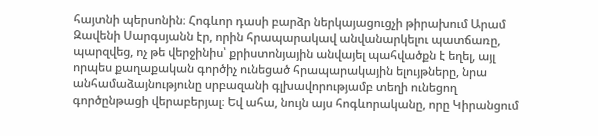հայտնի պերսոնին։ Հոգևոր դասի բարձր ներկայացուցչի թիրախում Արամ Զավենի Սարգսյանն էր, որին հրապարակավ անվանարկելու պատճառը, պարզվեց, ոչ թե վերջինիս՝ քրիստոնյային անվայել պահվածքն է եղել, այլ որպես քաղաքական գործիչ ունեցած հրապարակային ելույթները, նրա անհամաձայնությունը սրբազանի գլխավորությամբ տեղի ունեցող գործընթացի վերաբերյալ։ Եվ ահա, նույն այս հոգևորականը, որը Կիրանցում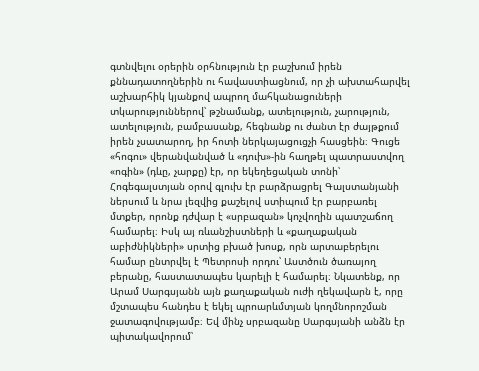գտնվելու օրերին օրհնություն էր բաշխում իրեն քննադատողներին ու հավաստիացնում, որ չի ախտահարվել աշխարհիկ կյանքով ապրող մահկանացուների տկարություններով՝ թշնամանք, ատելություն, չարություն, ատելություն, բամբասանք, հեգնանք ու ժանտ էր ժայթքում իրեն չսատարող, իր հոտի ներկայացուցչի հասցեին։ Գուցե «հոգու» վերանվանված և «դուխ»-ին հաղթել պատրաստվող «ոգին» (դևը, չարքը) էր, որ եկեղեցական տոնի՝ Հոգեգալստյան օրով գլուխ էր բարձրացրել Գալստանյանի ներսում և նրա լեզվից քաշելով ստիպում էր բարբառել մտքեր, որոնք դժվար է «սրբազան» կոչվողին պատշաճող համարել։ Իսկ այ ռևանշիստների և «քաղաքական աբիժնիկների» սրտից բխած խոսք, որն արտաբերելու համար ընտրվել է Պետրոսի որդու՝ Աստծուն ծառայող բերանը, հաստատապես կարելի է համարել։ Նկատենք, որ Արամ Սարգսյանն այն քաղաքական ուժի ղեկավարն է, որը մշտապես հանդես է եկել պրոարևմտյան կողմնորոշման ջատագովությամբ։ Եվ մինչ սրբազանը Սարգսյանի անձն էր պիտակավորում՝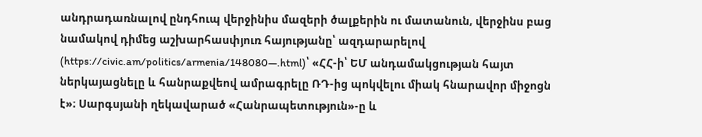անդրադառնալով ընդհուպ վերջինիս մազերի ծալքերին ու մատանուն, վերջինս բաց նամակով դիմեց աշխարհասփյուռ հայությանը՝ ազդարարելով (https://civic.am/politics/armenia/148080—.html)՝ «ՀՀ-ի՝ ԵՄ անդամակցության հայտ ներկայացնելը և հանրաքվեով ամրագրելը ՌԴ-ից պոկվելու միակ հնարավոր միջոցն է»։ Սարգսյանի ղեկավարած «Հանրապետություն»-ը և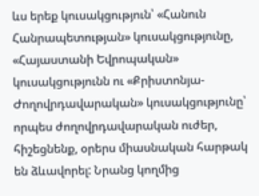ևս երեք կուսակցություն՝ «Հանուն Հանրապետության» կուսակցությունը, «Հայաստանի Եվրոպական» կուսակցությունն ու «Քրիստոնյա-Ժողովրդավարական» կուսակցությունը՝ որպես ժողովրդավարական ուժեր, հիշեցնենք, օրերս միասնական հարթակ են ձևավորել: Նրանց կողմից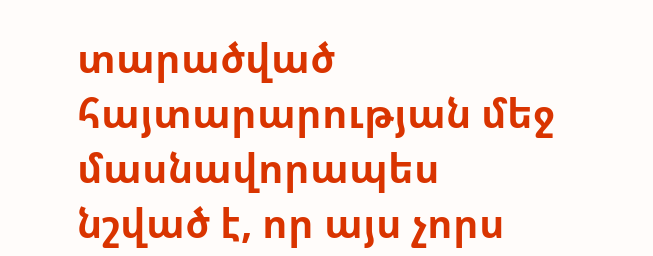տարածված հայտարարության մեջ մասնավորապես նշված է, որ այս չորս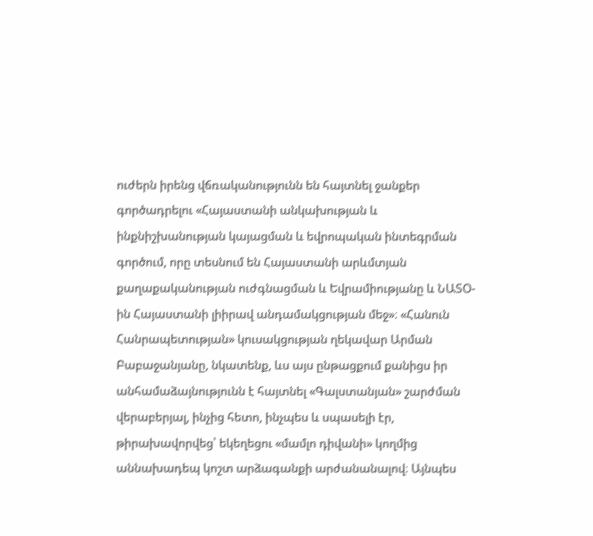ուժերն իրենց վճռականությունն են հայտնել ջանքեր գործադրելու «Հայաստանի անկախության և ինքնիշխանության կայացման և եվրոպական ինտեգրման գործում, որը տեսնում են Հայաստանի արևմտյան քաղաքականության ուժգնացման և Եվրամիությանը և ՆԱՏՕ-ին Հայաստանի լիիրավ անդամակցության մեջ»։ «Հանուն Հանրապետության» կուսակցության ղեկավար Արման Բաբաջանյանը, նկատենք, ևս այս ընթացքում քանիցս իր անհամաձայնությունն է հայտնել «Գալստանյան» շարժման վերաբերյալ, ինչից հետո, ինչպես և սպասելի էր, թիրախավորվեց՝ եկեղեցու «մամլո դիվանի» կողմից աննախադեպ կոշտ արձագանքի արժանանալով։ Այնպես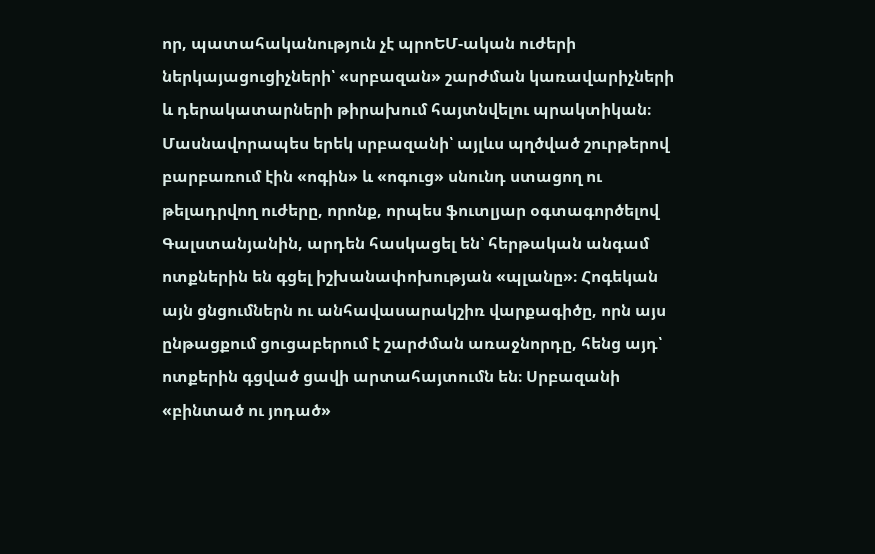որ, պատահականություն չէ պրոԵՄ-ական ուժերի ներկայացուցիչների՝ «սրբազան» շարժման կառավարիչների և դերակատարների թիրախում հայտնվելու պրակտիկան։
Մասնավորապես երեկ սրբազանի՝ այլևս պղծված շուրթերով բարբառում էին «ոգին» և «ոգուց» սնունդ ստացող ու թելադրվող ուժերը, որոնք, որպես ֆուտլյար օգտագործելով Գալստանյանին, արդեն հասկացել են՝ հերթական անգամ ոտքներին են գցել իշխանափոխության «պլանը»։ Հոգեկան այն ցնցումներն ու անհավասարակշիռ վարքագիծը, որն այս ընթացքում ցուցաբերում է շարժման առաջնորդը, հենց այդ՝ ոտքերին գցված ցավի արտահայտումն են։ Սրբազանի «բինտած ու յոդած»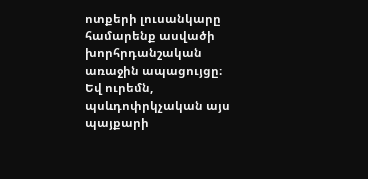ոտքերի լուսանկարը համարենք ասվածի խորհրդանշական առաջին ապացույցը։
Եվ ուրեմն, պսևդոփրկչական այս պայքարի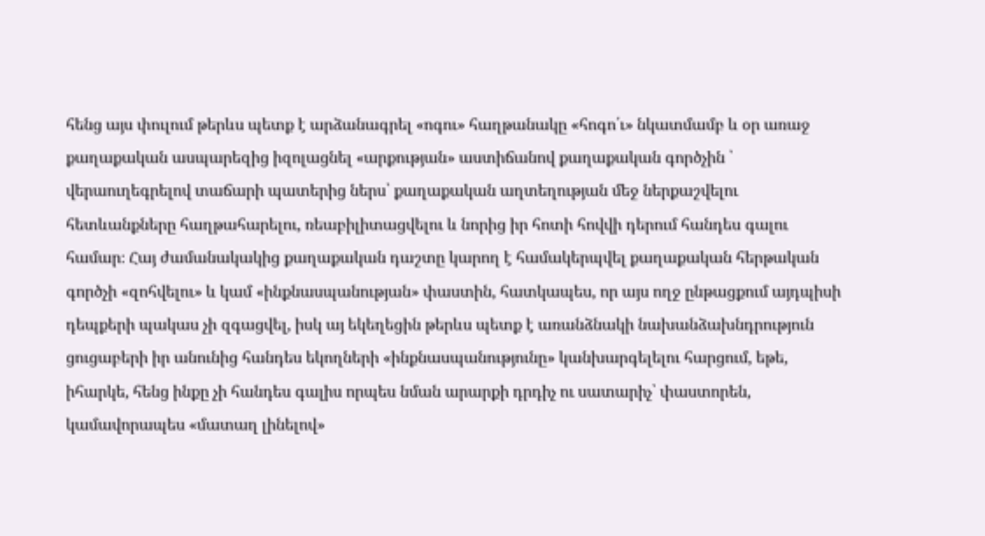հենց այս փուլում թերևս պետք է արձանագրել «ոգու» հաղթանակը «հոգո՛ւ» նկատմամբ և օր առաջ քաղաքական ասպարեզից իզոլացնել «արքության» աստիճանով քաղաքական գործչին ՝ վերաուղեգրելով տաճարի պատերից ներս՝ քաղաքական աղտեղության մեջ ներքաշվելու հետևանքները հաղթահարելու, ռեաբիլիտացվելու և նորից իր հոտի հովվի դերում հանդես գալու համար։ Հայ ժամանակակից քաղաքական դաշտը կարող է համակերպվել քաղաքական հերթական գործչի «զոհվելու» և կամ «ինքնասպանության» փաստին, հատկապես, որ այս ողջ ընթացքում այդպիսի դեպքերի պակաս չի զգացվել, իսկ այ եկեղեցին թերևս պետք է առանձնակի նախանձախնդրություն ցուցաբերի իր անունից հանդես եկողների «ինքնասպանությունը» կանխարգելելու հարցում, եթե, իհարկե, հենց ինքը չի հանդես գալիս որպես նման արարքի դրդիչ ու սատարիչ՝ փաստորեն, կամավորապես «մատաղ լինելով»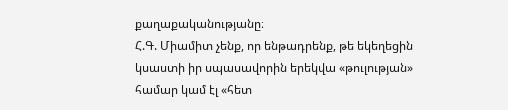քաղաքականությանը։
Հ.Գ. Միամիտ չենք, որ ենթադրենք, թե եկեղեցին կսաստի իր սպասավորին երեկվա «թուլության» համար կամ էլ «հետ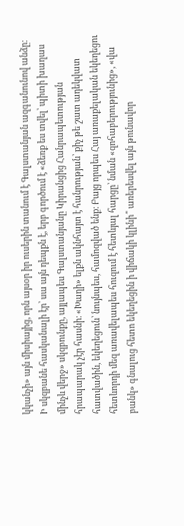կկանչի» այն միսիայից, որն այսօր իր ուսերին տանում է Գալստանյան ազգանունով անձը։ Ի սկզբանե հասկանալի էր՝ սա այն դեպքն է, երբ գործում է «ձեռք ես տվել՝ պիտի խաղաս մինչև վերջ» սկզբունքը, այլապես Գալստանյանը Կիրանցից Հանրապետության հրապարակ չէր հասնի։ «Խաղի» ելքն ակնհայտ է հանրության՝ քիչ թե շատ ադեկվատ հատվածին, եկեղեցուն՝ նույնպես, համոզված ենք։ Բայց որպես Հայ առաքելական եկեղեցու հետևորդի մեզ առավելապես հուզում է հետևյալ հարցը՝ նման «զոհաբերությունից», «վա բանկ» գնալուց հետո եկեղեցին ի վիճակի կլինի՞ առերեսվել այն թունավոր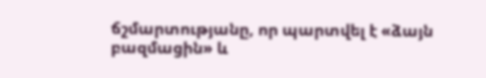ճշմարտությանը, որ պարտվել է «ձայն բազմացին» և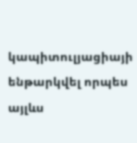կապիտուլյացիայի ենթարկվել որպես այլևս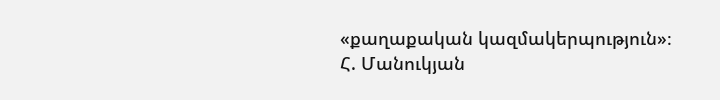«քաղաքական կազմակերպություն»։
Հ. Մանուկյան